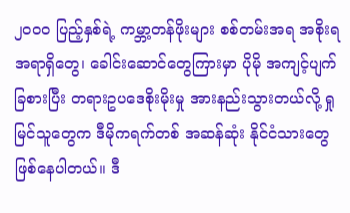၂၀၀၀ ပြည့်နှစ်ရဲ့ ကမ္ဘာ့တန်ဖိုးများ စစ်တမ်းအရ အစိုးရအရာရှိတွေ၊ ခေါင်းဆောင်တွေကြားမှာ ပိုမို အကျင့်ပျက်ခြစားပြီး တရားဥပဒေစိုးမိုးမှု အားနည်းသွားတယ်လို့ ရှုမြင်သူတွေက ဒီမိုကရက်တစ် အဆန်ဆုံး နိုင်ငံသားတွေ ဖြစ်နေပါတယ်။ ဒီ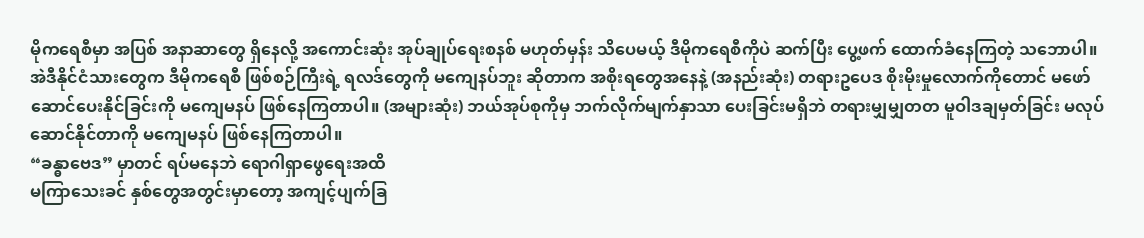မိုကရေစီမှာ အပြစ် အနာဆာတွေ ရှိနေလို့ အကောင်းဆုံး အုပ်ချုပ်ရေးစနစ် မဟုတ်မှန်း သိပေမယ့် ဒီမိုကရေစီကိုပဲ ဆက်ပြီး ပွေ့ဖက် ထောက်ခံနေကြတဲ့ သဘောပါ။
အဲဒီနိုင်ငံသားတွေက ဒီမိုကရေစီ ဖြစ်စဉ်ကြီးရဲ့ ရလဒ်တွေကို မကျေနပ်ဘူး ဆိုတာက အစိုးရတွေအနေနဲ့ (အနည်းဆုံး) တရားဥပေဒ စိုးမိုးမှုလောက်ကိုတောင် မဖော်ဆောင်ပေးနိုင်ခြင်းကို မကျေမနပ် ဖြစ်နေကြတာပါ။ (အများဆုံး) ဘယ်အုပ်စုကိုမှ ဘက်လိုက်မျက်နှာသာ ပေးခြင်းမရှိဘဲ တရားမျှမျှတတ မူဝါဒချမှတ်ခြင်း မလုပ်ဆောင်နိုင်တာကို မကျေမနပ် ဖြစ်နေကြတာပါ။
“ခန္ဓာဗေဒ” မှာတင် ရပ်မနေဘဲ ရောဂါရှာဖွေရေးအထိ
မကြာသေးခင် နှစ်တွေအတွင်းမှာတော့ အကျင့်ပျက်ခြ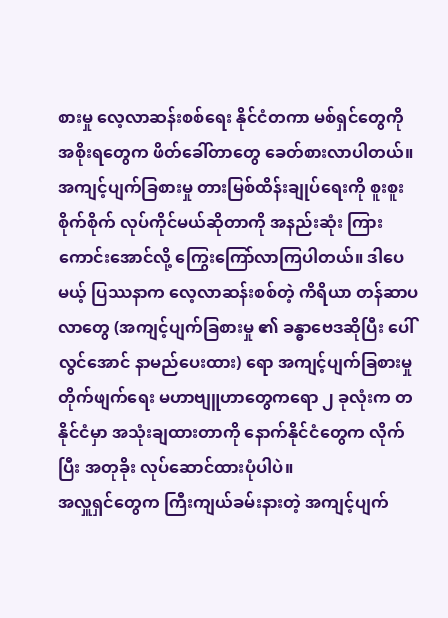စားမှု လေ့လာဆန်းစစ်ရေး နိုင်ငံတကာ မစ်ရှင်တွေကို အစိုးရတွေက ဖိတ်ခေါ်တာတွေ ခေတ်စားလာပါတယ်။
အကျင့်ပျက်ခြစားမှု တားမြစ်ထိန်းချုပ်ရေးကို စူးစူးစိုက်စိုက် လုပ်ကိုင်မယ်ဆိုတာကို အနည်းဆုံး ကြားကောင်းအောင်လို့ ကြွေးကြော်လာကြပါတယ်။ ဒါပေမယ့် ပြဿနာက လေ့လာဆန်းစစ်တဲ့ ကိရိယာ တန်ဆာပလာတွေ (အကျင့်ပျက်ခြစားမှု ၏ ခန္ဓာဗေဒဆိုပြီး ပေါ်လွင်အောင် နာမည်ပေးထား) ရော အကျင့်ပျက်ခြစားမှု တိုက်ဖျက်ရေး မဟာဗျူဟာတွေကရော ၂ ခုလုံးက တနိုင်ငံမှာ အသုံးချထားတာကို နောက်နိုင်ငံတွေက လိုက်ပြီး အတုခိုး လုပ်ဆောင်ထားပုံပါပဲ။
အလှူရှင်တွေက ကြီးကျယ်ခမ်းနားတဲ့ အကျင့်ပျက်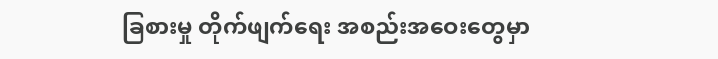ခြစားမှု တိုက်ဖျက်ရေး အစည်းအဝေးတွေမှာ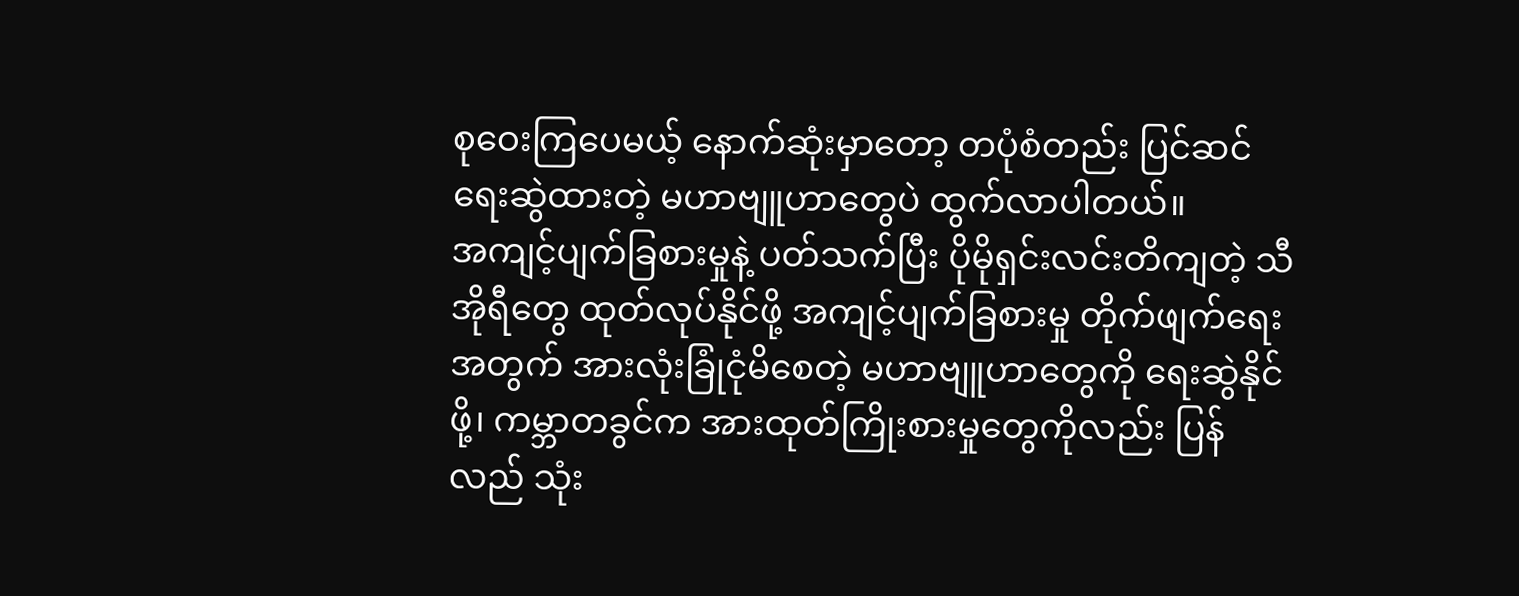စုဝေးကြပေမယ့် နောက်ဆုံးမှာတော့ တပုံစံတည်း ပြင်ဆင်ရေးဆွဲထားတဲ့ မဟာဗျူဟာတွေပဲ ထွက်လာပါတယ်။
အကျင့်ပျက်ခြစားမှုနဲ့ ပတ်သက်ပြီး ပိုမိုရှင်းလင်းတိကျတဲ့ သီအိုရီတွေ ထုတ်လုပ်နိုင်ဖို့ အကျင့်ပျက်ခြစားမှု တိုက်ဖျက်ရေး အတွက် အားလုံးခြုံငုံမိစေတဲ့ မဟာဗျူဟာတွေကို ရေးဆွဲနိုင်ဖို့၊ ကမ္ဘာတခွင်က အားထုတ်ကြိုးစားမှုတွေကိုလည်း ပြန်လည် သုံး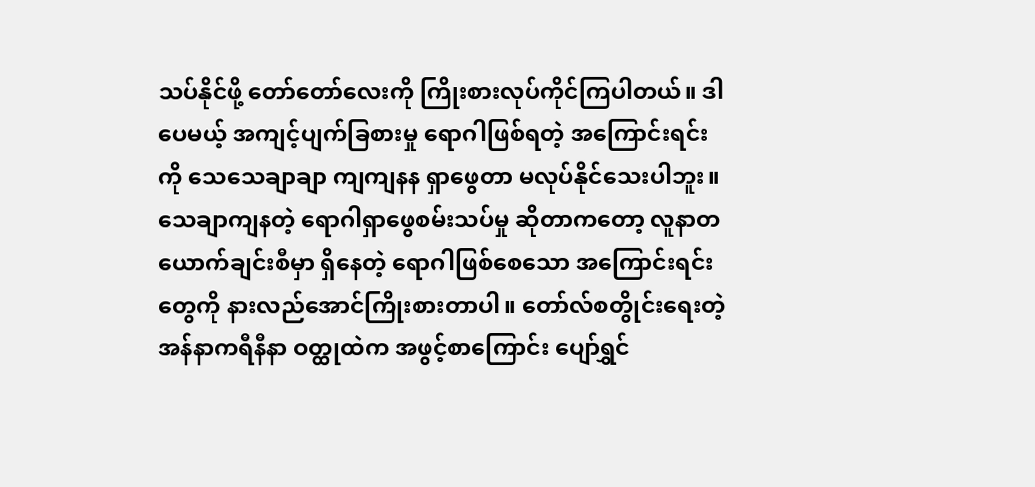သပ်နိုင်ဖို့ တော်တော်လေးကို ကြိုးစားလုပ်ကိုင်ကြပါတယ်။ ဒါပေမယ့် အကျင့်ပျက်ခြစားမှု ရောဂါဖြစ်ရတဲ့ အကြောင်းရင်းကို သေသေချာချာ ကျကျနန ရှာဖွေတာ မလုပ်နိုင်သေးပါဘူး။
သေချာကျနတဲ့ ရောဂါရှာဖွေစမ်းသပ်မှု ဆိုတာကတော့ လူနာတယောက်ချင်းစီမှာ ရှိနေတဲ့ ရောဂါဖြစ်စေသော အကြောင်းရင်းတွေကို နားလည်အောင်ကြိုးစားတာပါ။ တော်လ်စတွိုင်းရေးတဲ့ အန်နာကရီနီနာ ဝတ္ထုထဲက အဖွင့်စာကြောင်း ပျော်ရွှင်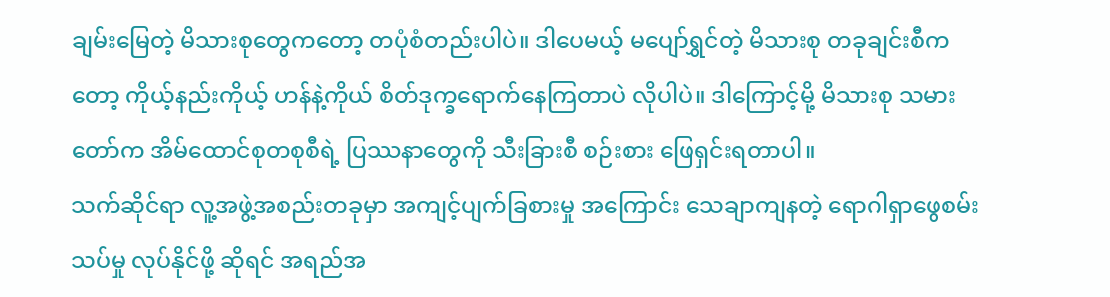ချမ်းမြေတဲ့ မိသားစုတွေကတော့ တပုံစံတည်းပါပဲ။ ဒါပေမယ့် မပျော်ရွှင်တဲ့ မိသားစု တခုချင်းစီကတော့ ကိုယ့်နည်းကိုယ့် ဟန်နဲ့ကိုယ် စိတ်ဒုက္ခရောက်နေကြတာပဲ လိုပါပဲ။ ဒါကြောင့်မို့ မိသားစု သမားတော်က အိမ်ထောင်စုတစုစီရဲ့ ပြဿနာတွေကို သီးခြားစီ စဉ်းစား ဖြေရှင်းရတာပါ။
သက်ဆိုင်ရာ လူ့အဖွဲ့အစည်းတခုမှာ အကျင့်ပျက်ခြစားမှု အကြောင်း သေချာကျနတဲ့ ရောဂါရှာဖွေစမ်းသပ်မှု လုပ်နိုင်ဖို့ ဆိုရင် အရည်အ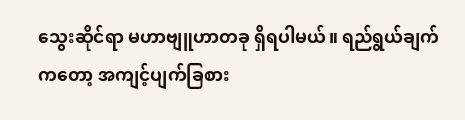သွေးဆိုင်ရာ မဟာဗျူဟာတခု ရှိရပါမယ်။ ရည်ရွယ်ချက်ကတော့ အကျင့်ပျက်ခြစား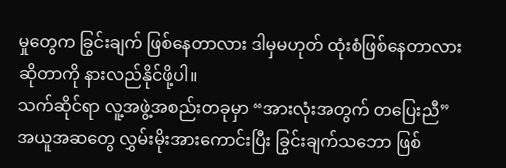မှုတွေက ခြွင်းချက် ဖြစ်နေတာလား ဒါမှမဟုတ် ထုံးစံဖြစ်နေတာလား ဆိုတာကို နားလည်နိုင်ဖို့ပါ။
သက်ဆိုင်ရာ လူ့အဖွဲ့အစည်းတခုမှာ “အားလုံးအတွက် တပြေးညီ” အယူအဆတွေ လွှမ်းမိုးအားကောင်းပြီး ခြွင်းချက်သဘော ဖြစ်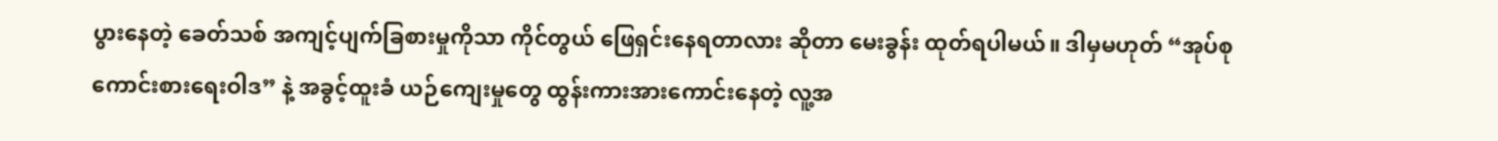ပွားနေတဲ့ ခေတ်သစ် အကျင့်ပျက်ခြစားမှုကိုသာ ကိုင်တွယ် ဖြေရှင်းနေရတာလား ဆိုတာ မေးခွန်း ထုတ်ရပါမယ်။ ဒါမှမဟုတ် “အုပ်စုကောင်းစားရေးဝါဒ” နဲ့ အခွင့်ထူးခံ ယဉ်ကျေးမှုတွေ ထွန်းကားအားကောင်းနေတဲ့ လူ့အ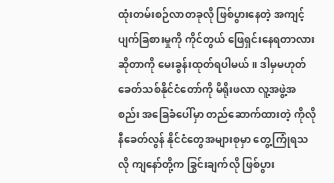ထုံးတမ်းစဉ်လာတခုလို ဖြစ်ပွားနေတဲ့ အကျင့်ပျက်ခြစားမှုကို ကိုင်တွယ် ဖြေရှင်းနေရတာလား ဆိုတာကို မေးခွန်းထုတ်ရပါမယ်။ ဒါမှမဟုတ် ခေတ်သစ်နိုင်ငံတော်ကို မိရိုးဖလာ လူ့အဖွဲ့အစည်း အခြေခံပေါ်မှာ တည်ဆောက်ထားတဲ့ ကိုလိုနီခေတ်လွန် နိုင်ငံတွေအများစုမှာ တွေ့ကြုံရသလို ကျနော်တို့က ခြွင်းချက်လို ဖြစ်ပွား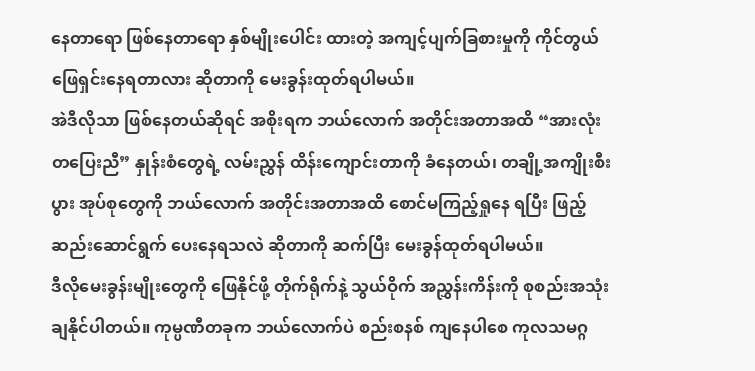နေတာရော ဖြစ်နေတာရော နှစ်မျိုးပေါင်း ထားတဲ့ အကျင့်ပျက်ခြစားမှုကို ကိုင်တွယ် ဖြေရှင်းနေရတာလား ဆိုတာကို မေးခွန်းထုတ်ရပါမယ်။
အဲဒီလိုသာ ဖြစ်နေတယ်ဆိုရင် အစိုးရက ဘယ်လောက် အတိုင်းအတာအထိ “အားလုံးတပြေးညီ” နှုန်းစံတွေရဲ့ လမ်းညွှန် ထိန်းကျောင်းတာကို ခံနေတယ်၊ တချို့အကျိုးစီးပွား အုပ်စုတွေကို ဘယ်လောက် အတိုင်းအတာအထိ စောင်မကြည့်ရှုနေ ရပြီး ဖြည့်ဆည်းဆောင်ရွက် ပေးနေရသလဲ ဆိုတာကို ဆက်ပြီး မေးခွန်ထုတ်ရပါမယ်။
ဒီလိုမေးခွန်းမျိုးတွေကို ဖြေနိုင်ဖို့ တိုက်ရိုက်နဲ့ သွယ်ဝိုက် အညွှန်းကိန်းကို စုစည်းအသုံးချနိုင်ပါတယ်။ ကုမ္ပဏီတခုက ဘယ်လောက်ပဲ စည်းစနစ် ကျနေပါစေ ကုလသမဂ္ဂ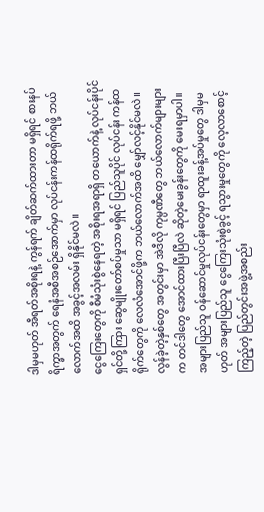ဒါမှမဟုတ် အီရတ်အစိုးရနဲ့ ကွန်ရက် ချိတ်ဆက်ထားတာ မရှိရင် စားနပ်ရိက္ခာအတွက် ရေနံအစီအစဉ်အောက်မှာ လုပ်ငန်းကန်ထရိုက်ရဖို့ ဘယ်လောက်အထိ အခွင့်အလမ်း ရှိနိုင်မလဲ။
ငွေကြေးတွေကို စီမံသုံးစွဲနေရတဲ့ အစိုးရအရာရှိ တယောက်နဲ့ လုပ်ငန်းပိုင်ရှင်တို့ကြား ဆွေမျိုးတော်စပ်မှုသာ မရှိရင် ပြည်သူပိုင် လုပ်ငန်း ကန်ထရိုက်တွေကို လေလံအောင်ဖို့က ဘယ်လောက်အထိ မျှော်လင့်နိုင်မလဲ။ လွန်ခဲ့တဲ့နှစ်တွေ အတွင်းမှာ အဲဒီလို ကုမ္ပဏီတွေ ဘယ်လောက်များများက တင်ဒါတွေ အောင်ထားပြီးပြီလဲ ဆိုတဲ့မေးခွန်းတွေကို မေးရမှာပါ။
အများပြည်သူ ဝန်ဆောင်မှုလုပ်ငန်းတွေမှာ ရာထူးခန့်အပ်မှုတွေ ဒါမှမဟုတ် အများပြည်သူ ငွေကြေးသုံးစွဲခွင့် ရသွားမှုတွေကို လေ့လာစောင့်ကြည့်တဲ့ ပြည်တွင်းအဖွဲ့အစည်း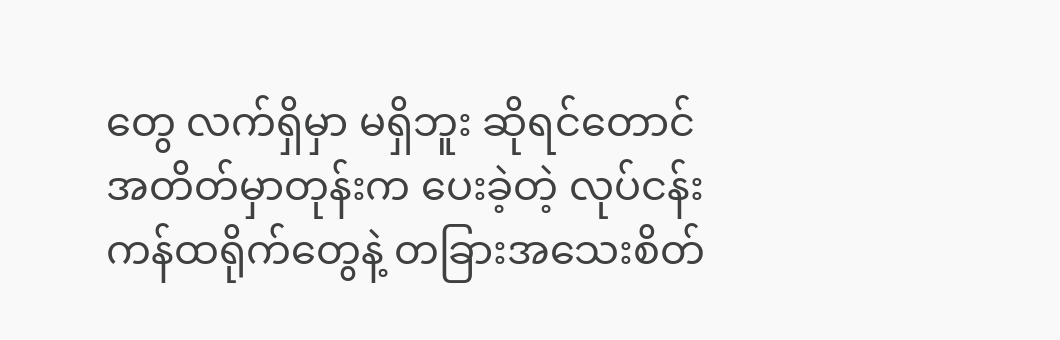တွေ လက်ရှိမှာ မရှိဘူး ဆိုရင်တောင် အတိတ်မှာတုန်းက ပေးခဲ့တဲ့ လုပ်ငန်းကန်ထရိုက်တွေနဲ့ တခြားအသေးစိတ်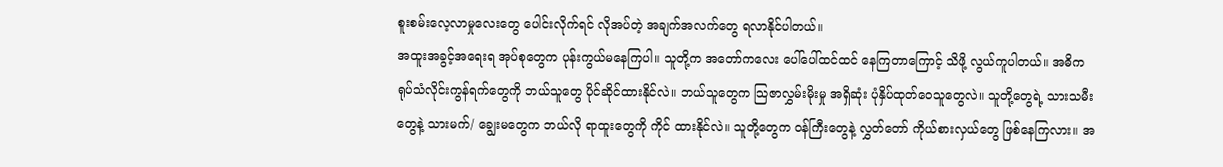စူးစမ်းလေ့လာမှုလေးတွေ ပေါင်းလိုက်ရင် လိုအပ်တဲ့ အချက်အလက်တွေ ရလာနိုင်ပါတယ်။
အထူးအခွင့်အရေးရ အုပ်စုတွေက ပုန်းကွယ်မနေကြပါ။ သူတို့က အတော်ကလေး ပေါ်ပေါ်ထင်ထင် နေကြတာကြောင့် သိဖို့ လွယ်ကူပါတယ်။ အဓိက ရုပ်သံလိုင်းကွန်ရက်တွေကို ဘယ်သူတွေ ပိုင်ဆိုင်ထားနိုင်လဲ။ ဘယ်သူတွေက သြဇာလွှမ်းမိုးမှု အရှိဆုံး ပုံနှိပ်ထုတ်ဝေသူတွေလဲ။ သူတို့တွေရဲ့ သားသမီးတွေနဲ့ သားမက်/ ချွေးမတွေက ဘယ်လို ရာထူးတွေကို ကိုင် ထားနိုင်လဲ။ သူတို့တွေက ဝန်ကြီးတွေနဲ့ လွှတ်တော် ကိုယ်စားလှယ်တွေ ဖြစ်နေကြလား။ အ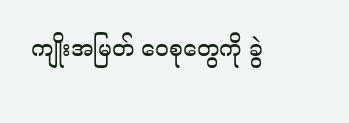ကျိုးအမြတ် ဝေစုတွေကို ခွဲ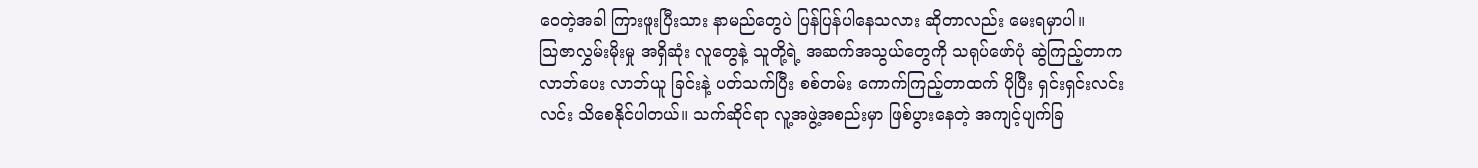ဝေတဲ့အခါ ကြားဖူးပြီးသား နာမည်တွေပဲ ပြန်ပြန်ပါနေသလား ဆိုတာလည်း မေးရမှာပါ။
သြဇာလွှမ်းမိုးမှု အရှိဆုံး လူတွေနဲ့ သူတို့ရဲ့ အဆက်အသွယ်တွေကို သရုပ်ဖော်ပုံ ဆွဲကြည့်တာက လာဘ်ပေး လာဘ်ယူ ခြင်းနဲ့ ပတ်သက်ပြီး စစ်တမ်း ကောက်ကြည့်တာထက် ပိုပြီး ရှင်းရှင်းလင်းလင်း သိစေနိုင်ပါတယ်။ သက်ဆိုင်ရာ လူ့အဖွဲ့အစည်းမှာ ဖြစ်ပွားနေတဲ့ အကျင့်ပျက်ခြ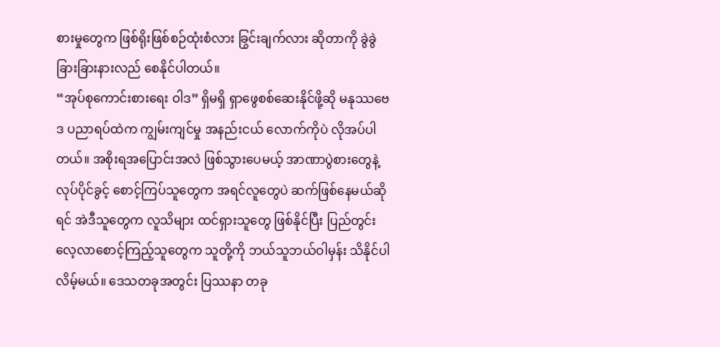စားမှုတွေက ဖြစ်ရိုးဖြစ်စဉ်ထုံးစံလား ခြွင်းချက်လား ဆိုတာကို ခွဲခွဲခြားခြားနားလည် စေနိုင်ပါတယ်။
“အုပ်စုကောင်းစားရေး ဝါဒ” ရှိမရှိ ရှာဖွေစစ်ဆေးနိုင်ဖို့ဆို မနုဿဗေဒ ပညာရပ်ထဲက ကျွမ်းကျင်မှု အနည်းငယ် လောက်ကိုပဲ လိုအပ်ပါတယ်။ အစိုးရအပြောင်းအလဲ ဖြစ်သွားပေမယ့် အာဏာပွဲစားတွေနဲ့ လုပ်ပိုင်ခွင့် စောင့်ကြပ်သူတွေက အရင်လူတွေပဲ ဆက်ဖြစ်နေမယ်ဆိုရင် အဲဒီသူတွေက လူသိများ ထင်ရှားသူတွေ ဖြစ်နိုင်ပြီး ပြည်တွင်း လေ့လာစောင့်ကြည့်သူတွေက သူတို့ကို ဘယ်သူဘယ်ဝါမှန်း သိနိုင်ပါလိမ့်မယ်။ ဒေသတခုအတွင်း ပြဿနာ တခု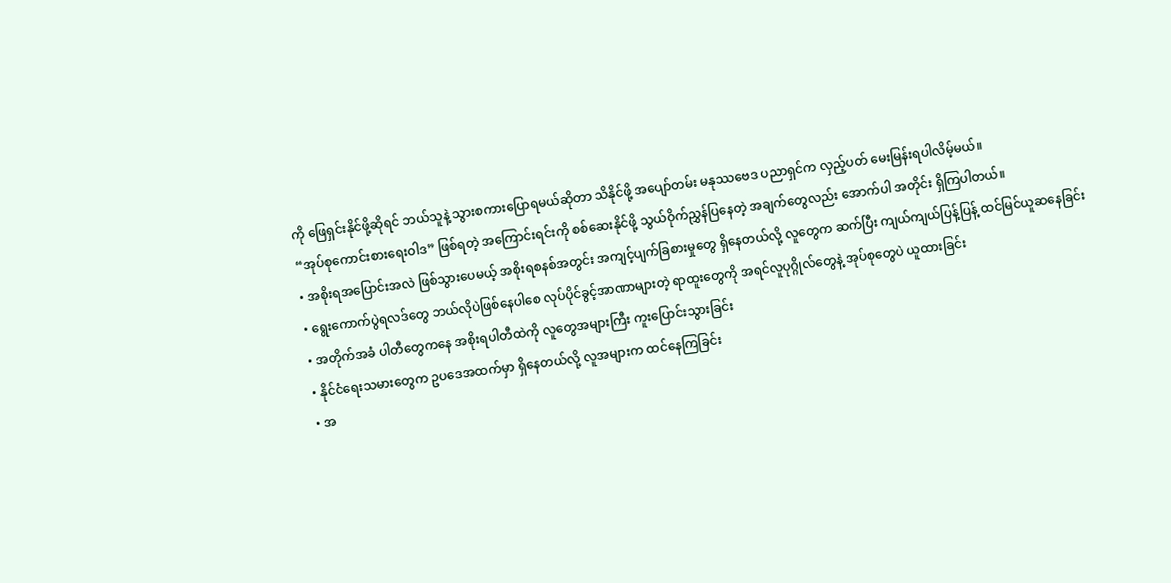ကို ဖြေရှင်းနိုင်ဖို့ဆိုရင် ဘယ်သူနဲ့ သွားစကားပြောရမယ်ဆိုတာ သိနိုင်ဖို့ အပျော်တမ်း မနုဿဗေဒ ပညာရှင်က လှည့်ပတ် မေးမြန်းရပါလိမ့်မယ်။
“အုပ်စုကောင်းစားရေးဝါဒ” ဖြစ်ရတဲ့ အကြောင်းရင်းကို စစ်ဆေးနိုင်ဖို့ သွယ်ဝိုက်ညွှန်ပြနေတဲ့ အချက်တွေလည်း အောက်ပါ အတိုင်း ရှိကြပါတယ်။
• အစိုးရအပြောင်းအလဲ ဖြစ်သွားပေမယ့် အစိုးရစနစ်အတွင်း အကျင့်ပျက်ခြစားမှုတွေ ရှိနေတယ်လို့ လူတွေက ဆက်ပြီး ကျယ်ကျယ်ပြန့်ပြန့် ထင်မြင်ယူဆနေခြင်း
• ရွေးကောက်ပွဲရလဒ်တွေ ဘယ်လိုပဲဖြစ်နေပါစေ လုပ်ပိုင်ခွင့်အာဏာများတဲ့ ရာထူးတွေကို အရင်လူပုဂ္ဂိုလ်တွေနဲ့ အုပ်စုတွေပဲ ယူထားခြင်း
• အတိုက်အခံ ပါတီတွေကနေ အစိုးရပါတီထဲကို လူတွေအများကြီး ကူးပြောင်းသွားခြင်း
• နိုင်ငံရေးသမားတွေက ဥပဒေအထက်မှာ ရှိနေတယ်လို့ လူအများက ထင်နေကြခြင်း
• အ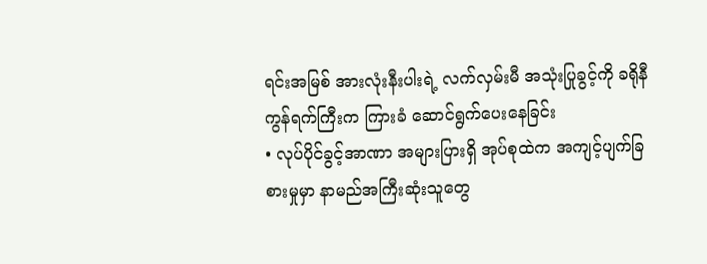ရင်းအမြစ် အားလုံးနီးပါးရဲ့ လက်လှမ်းမီ အသုံးပြုခွင့်ကို ခရိုနီကွန်ရက်ကြီးက ကြားခံ ဆောင်ရွက်ပေးနေခြင်း
• လုပ်ပိုင်ခွင့်အာဏာ အများပြားရှိ အုပ်စုထဲက အကျင့်ပျက်ခြစားမှုမှာ နာမည်အကြီးဆုံးသူတွေ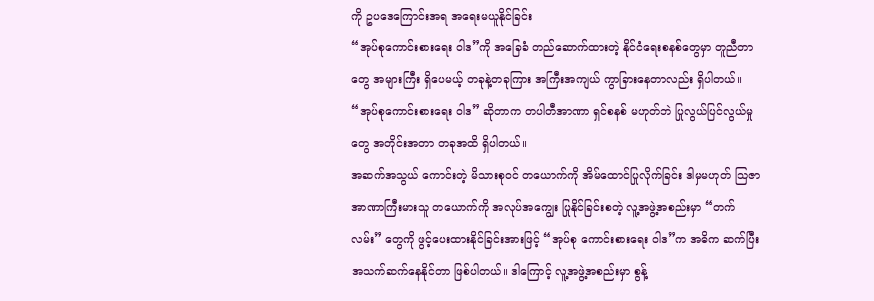ကို ဥပဒေကြောင်းအရ အရေးမယူနိုင်ခြင်း
“အုပ်စုကောင်းစားရေး ဝါဒ”ကို အခြေခံ တည်ဆောက်ထားတဲ့ နိုင်ငံရေးစနစ်တွေမှာ တူညီတာတွေ အများကြီး ရှိပေမယ့် တခုနဲ့တခုကြား အကြီးအကျယ် ကွာခြားနေတာလည်း ရှိပါတယ်။ “အုပ်စုကောင်းစားရေး ဝါဒ” ဆိုတာက တပါတီအာဏာ ရှင်စနစ် မဟုတ်ဘဲ ပြုလွယ်ပြင်လွယ်မှုတွေ အတိုင်းအတာ တခုအထိ ရှိပါတယ်။
အဆက်အသွယ် ကောင်းတဲ့ မိသားစုဝင် တယောက်ကို အိမ်ထောင်ပြုလိုက်ခြင်း ဒါမှမဟုတ် သြဇာအာဏာကြီးမားသူ တယောက်ကို အလုပ်အကျွေး ပြုနိုင်ခြင်းစတဲ့ လူ့အဖွဲ့အစည်းမှာ “တက်လမ်း” တွေကို ဖွင့်ပေးထားနိုင်ခြင်းအားဖြင့် “အုပ်စု ကောင်းစားရေး ဝါဒ”က အဓိက ဆက်ပြီး အသက်ဆက်နေနိုင်တာ ဖြစ်ပါတယ်။ ဒါကြောင့် လူ့အဖွဲ့အစည်းမှာ စွန့်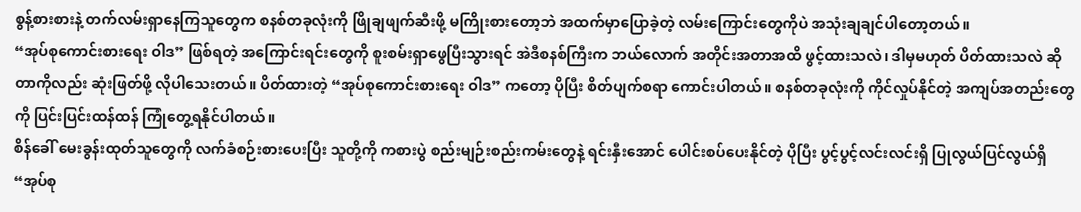စွန့်စားစားနဲ့ တက်လမ်းရှာနေကြသူတွေက စနစ်တခုလုံးကို ဖြိုချဖျက်ဆီးဖို့ မကြိုးစားတော့ဘဲ အထက်မှာပြောခဲ့တဲ့ လမ်းကြောင်းတွေကိုပဲ အသုံးချချင်ပါတော့တယ်။
“အုပ်စုကောင်းစားရေး ဝါဒ” ဖြစ်ရတဲ့ အကြောင်းရင်းတွေကို စူးစမ်းရှာဖွေပြီးသွားရင် အဲဒီစနစ်ကြီးက ဘယ်လောက် အတိုင်းအတာအထိ ဖွင့်ထားသလဲ၊ ဒါမှမဟုတ် ပိတ်ထားသလဲ ဆိုတာကိုလည်း ဆုံးဖြတ်ဖို့ လိုပါသေးတယ်။ ပိတ်ထားတဲ့ “အုပ်စုကောင်းစားရေး ဝါဒ” ကတော့ ပိုပြီး စိတ်ပျက်စရာ ကောင်းပါတယ်။ စနစ်တခုလုံးကို ကိုင်လှုပ်နိုင်တဲ့ အကျပ်အတည်းတွေကို ပြင်းပြင်းထန်ထန် ကြုံတွေ့ရနိုင်ပါတယ်။
စိန်ခေါ် မေးခွန်းထုတ်သူတွေကို လက်ခံစဉ်းစားပေးပြီး သူတို့ကို ကစားပွဲ စည်းမျဉ်းစည်းကမ်းတွေနဲ့ ရင်းနှီးအောင် ပေါင်းစပ်ပေးနိုင်တဲ့ ပိုပြီး ပွင့်ပွင့်လင်းလင်းရှိ ပြုလွယ်ပြင်လွယ်ရှိ “အုပ်စု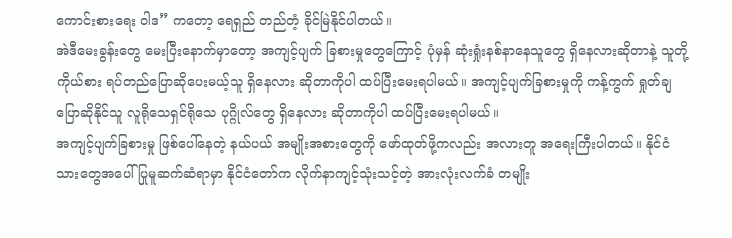ကောင်းစားရေး ဝါဒ” ကတော့ ရေရှည် တည်တံ့ ခိုင်မြဲနိုင်ပါတယ်။
အဲဒီမေးခွန်းတွေ မေးပြီးနောက်မှာတော့ အကျင့်ပျက် ခြစားမှုတွေကြောင့် ပုံမှန် ဆုံးရှုံးနစ်နာနေသူတွေ ရှိနေလားဆိုတာနဲ့ သူတို့ကိုယ်စား ရပ်တည်ပြောဆိုပေးမယ့်သူ ရှိနေလား ဆိုတာကိုပါ ထပ်ပြီးမေးရပါမယ်။ အကျင့်ပျက်ခြစားမှုကို ကန့်ကွက် ရှုတ်ချပြောဆိုနိုင်သူ လူရိုသေရှင်ရိုသေ ပုဂ္ဂိုလ်တွေ ရှိနေလား ဆိုတာကိုပါ ထပ်ပြီးမေးရပါမယ်။
အကျင့်ပျက်ခြစားမှု ဖြစ်ပေါ်နေတဲ့ နယ်ပယ် အမျိုးအစားတွေကို ဖော်ထုတ်ဖို့ကလည်း အလားတူ အရေးကြီးပါတယ်။ နိုင်ငံ သားတွေအပေါ် ပြုမူဆက်ဆံရာမှာ နိုင်ငံတော်က လိုက်နာကျင့်သုံးသင့်တဲ့ အားလုံးလက်ခံ တမျိုး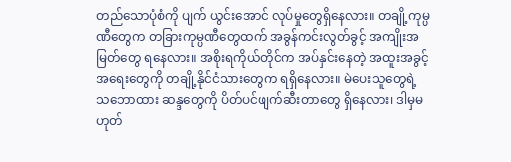တည်သောပုံစံကို ပျက် ယွင်းအောင် လုပ်မှုတွေရှိနေလား။ တချို့ကုမ္ပဏီတွေက တခြားကုမ္ပဏီတွေထက် အခွန်ကင်းလွတ်ခွင့် အကျိုးအမြတ်တွေ ရနေလား။ အစိုးရကိုယ်တိုင်က အပ်နှင်းနေတဲ့ အထူးအခွင့်အရေးတွေကို တချို့နိုင်ငံသားတွေက ရရှိနေလား။ မဲပေးသူတွေရဲ့ သဘောထား ဆန္ဒတွေကို ပိတ်ပင်ဖျက်ဆီးတာတွေ ရှိနေလား၊ ဒါမှမဟုတ်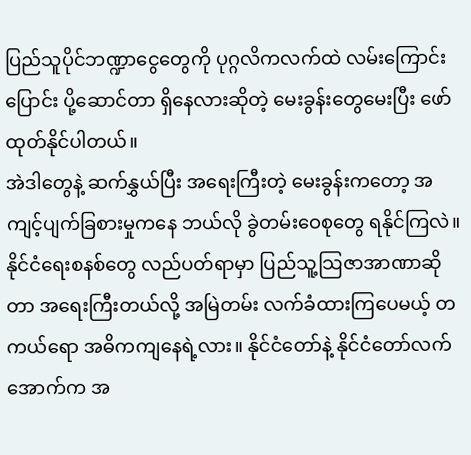ပြည်သူပိုင်ဘဏ္ဍာငွေတွေကို ပုဂ္ဂလိကလက်ထဲ လမ်းကြောင်းပြောင်း ပို့ဆောင်တာ ရှိနေလားဆိုတဲ့ မေးခွန်းတွေမေးပြီး ဖော်ထုတ်နိုင်ပါတယ်။
အဲဒါတွေနဲ့ ဆက်နွှယ်ပြီး အရေးကြီးတဲ့ မေးခွန်းကတော့ အကျင့်ပျက်ခြစားမှုကနေ ဘယ်လို ခွဲတမ်းဝေစုတွေ ရနိုင်ကြလဲ။ နိုင်ငံရေးစနစ်တွေ လည်ပတ်ရာမှာ ပြည်သူ့သြဇာအာဏာဆိုတာ အရေးကြီးတယ်လို့ အမြဲတမ်း လက်ခံထားကြပေမယ့် တကယ်ရော အဓိကကျနေရဲ့လား။ နိုင်ငံတော်နဲ့ နိုင်ငံတော်လက်အောက်က အ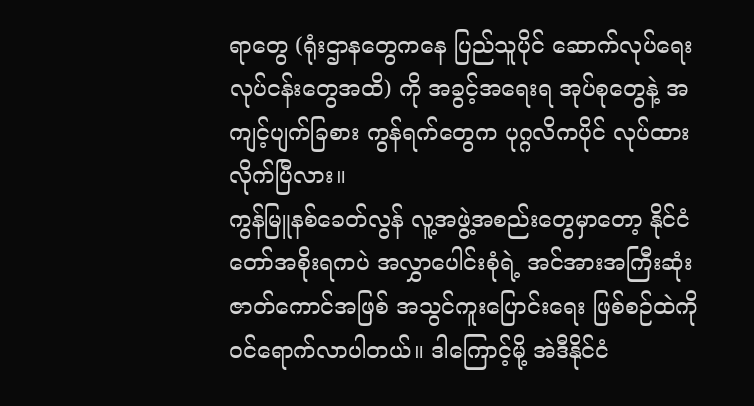ရာတွေ (ရုံးဌာနတွေကနေ ပြည်သူပိုင် ဆောက်လုပ်ရေး လုပ်ငန်းတွေအထိ) ကို အခွင့်အရေးရ အုပ်စုတွေနဲ့ အကျင့်ပျက်ခြစား ကွန်ရက်တွေက ပုဂ္ဂလိကပိုင် လုပ်ထားလိုက်ပြီလား။
ကွန်မြူနစ်ခေတ်လွန် လူ့အဖွဲ့အစည်းတွေမှာတော့ နိုင်ငံတော်အစိုးရကပဲ အလွှာပေါင်းစုံရဲ့ အင်အားအကြီးဆုံး ဇာတ်ကောင်အဖြစ် အသွင်ကူးပြောင်းရေး ဖြစ်စဉ်ထဲကို ဝင်ရောက်လာပါတယ်။ ဒါကြောင့်မို့ အဲဒီနိုင်ငံ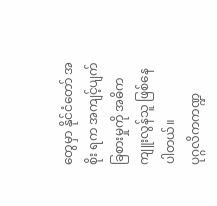တွေမှာ နိုင်ငံတော် အစိုး ရက အကျင့်ပျက်ခြစားမှုကို အဓိက ကျူးလွန်သူ ဖြစ်နေပါတယ်။
ပုဂ္ဂလိကကဏ္ဍ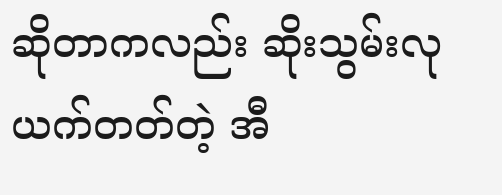ဆိုတာကလည်း ဆိုးသွမ်းလုယက်တတ်တဲ့ အီ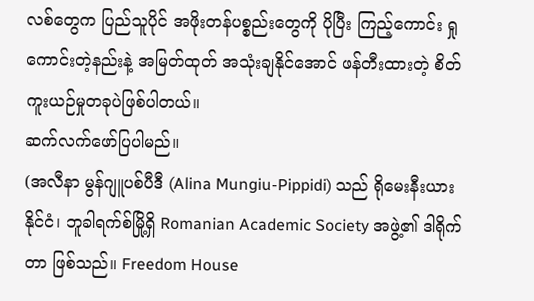လစ်တွေက ပြည်သူပိုင် အဖိုးတန်ပစ္စည်းတွေကို ပိုပြီး ကြည့်ကောင်း ရှုကောင်းတဲ့နည်းနဲ့ အမြတ်ထုတ် အသုံးချနိုင်အောင် ဖန်တီးထားတဲ့ စိတ်ကူးယဉ်မှုတခုပဲဖြစ်ပါတယ်။
ဆက်လက်ဖော်ပြပါမည်။
(အလီနာ မွန်ဂျူပစ်ပီဒီ (Alina Mungiu-Pippidi) သည် ရိုမေးနီးယားနိုင်ငံ၊ ဘူခါရက်စ်မြို့ရှိ Romanian Academic Society အဖွဲ့၏ ဒါရိုက်တာ ဖြစ်သည်။ Freedom House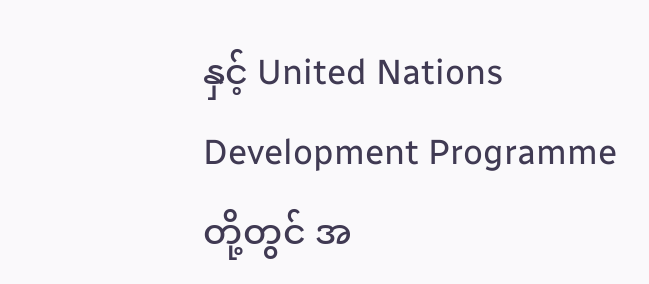နှင့် United Nations Development Programme တို့တွင် အ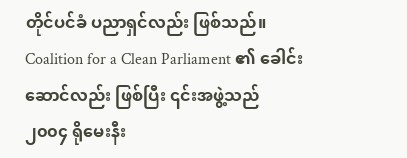တိုင်ပင်ခံ ပညာရှင်လည်း ဖြစ်သည်။ Coalition for a Clean Parliament ၏ ခေါင်းဆောင်လည်း ဖြစ်ပြီး ၎င်းအဖွဲ့သည် ၂၀၀၄ ရိုမေးနီး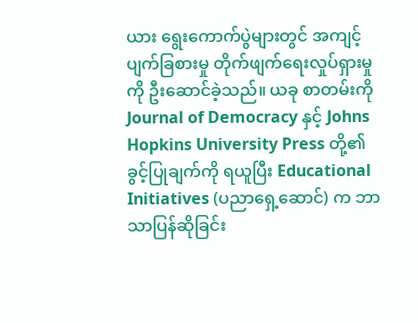ယား ရွေးကောက်ပွဲများတွင် အကျင့်ပျက်ခြစားမှု တိုက်ဖျက်ရေးလှုပ်ရှားမှုကို ဦးဆောင်ခဲ့သည်။ ယခု စာတမ်းကို Journal of Democracy နှင့် Johns Hopkins University Press တို့၏ ခွင့်ပြုချက်ကို ရယူပြီး Educational Initiatives (ပညာရှေ့ဆောင်) က ဘာသာပြန်ဆိုခြင်း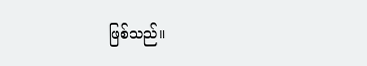ဖြစ်သည်။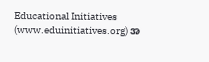Educational Initiatives (www.eduinitiatives.org) အ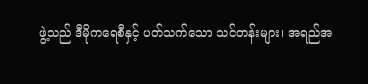ဖွဲ့သည် ဒီမိုကရေစီနှင့် ပတ်သက်သော သင်တန်းများ၊ အရည်အ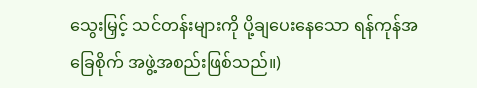သွေးမြှင့် သင်တန်းများကို ပို့ချပေးနေသော ရန်ကုန်အခြေစိုက် အဖွဲ့အစည်းဖြစ်သည်။)